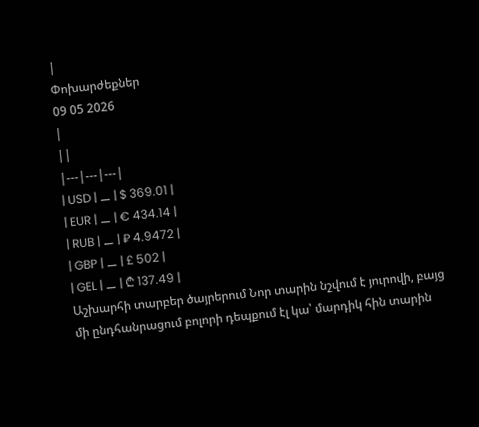|
Փոխարժեքներ
09 05 2026
|
||
|---|---|---|
| USD | ⚊ | $ 369.01 |
| EUR | ⚊ | € 434.14 |
| RUB | ⚊ | ₽ 4.9472 |
| GBP | ⚊ | £ 502 |
| GEL | ⚊ | ₾ 137.49 |
Աշխարհի տարբեր ծայրերում Նոր տարին նշվում է յուրովի, բայց մի ընդհանրացում բոլորի դեպքում էլ կա՝ մարդիկ հին տարին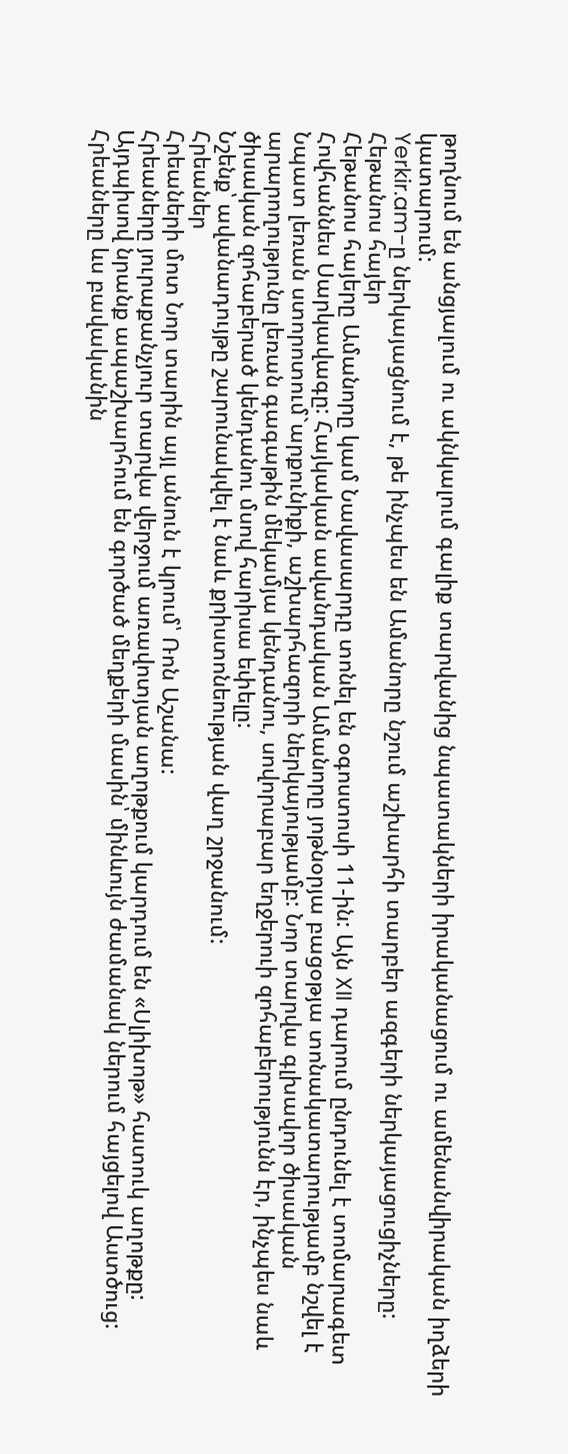թողնում են անցյալում ու ակնկալում գալիք տարվանից նպատակների իրականացում ու ամենանվիրական իղձերի կատարում:
Yerkir.am-ը ներկայացնում է, թե ինչպես են Ամանորը նշում աշխարհի տարբեր ազգերի ներկայացուցիչները:
Հեթանոս հայեր
Հեթանոս հայերը Ամանորը կամ Նավասարդը տոնել են օգոստոսի 11-ին: Այն XII դարում ընդունել է տոմարագետ Հովհաննես Սարկավագը: Հայկական ավանդական Ամանորը յոթնօրյա բացօթյա տոնակատարությամբ նշվել է Նպատ լեռան ստորոտում`արքունիքի, աշխարհազորի ներկայությամբ: Նոր տարվա գլխավոր ծիսական արարողությունը լեռան գագաթին մեկամյա կենդանու, սովորաբար եղջերուի զոհաբերությունն էր, ինչպես նաև ծիսական զոհաբերած կենդանու մսով հարիսա եփելը:
Նշենք՝ ավանադույթը շարունակվել է նաև քրիստոնեության վաղ շրջանում:
Հրեաներ
Հրեաների մոտ Նոր տարին այլ անուն է կրում՝ Ռոն Աշանա:
Հրեաները յուրաքանչյուր տարվա վերջում առավոտյան աղոթքում կարդում են «Սլիխոթ» հատուկ աղոթքը: Այդպիսով նրանք ապաշխարհում են գործած մեղքերի մասին՝ մինևույն ժամանակ ներում հայցելով Աստծուց:
Հրեաները ևս բավականին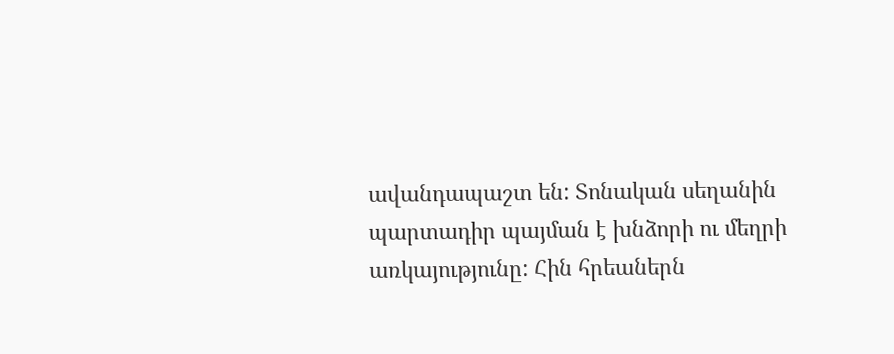ավանդապաշտ են: Տոնական սեղանին պարտադիր պայման է խնձորի ու մեղրի առկայությունը: Հին հրեաներն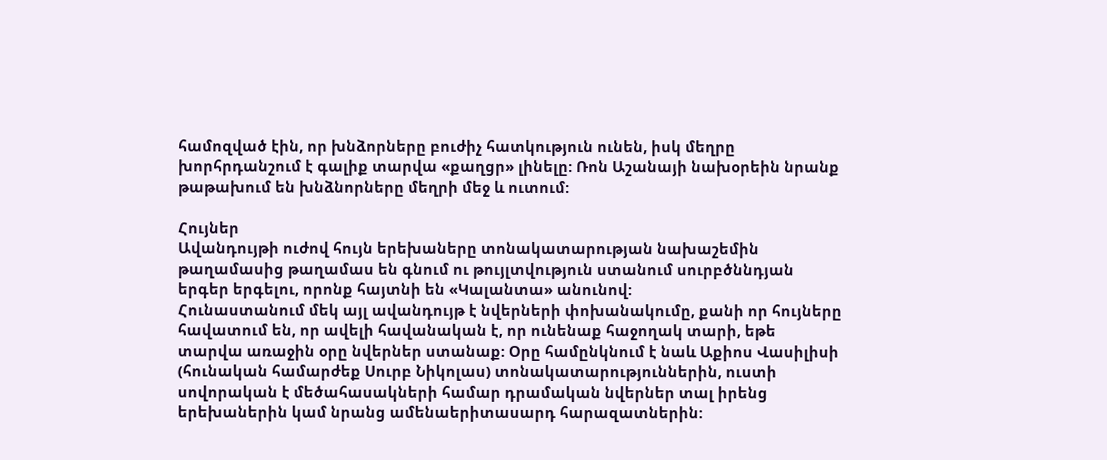համոզված էին, որ խնձորները բուժիչ հատկություն ունեն, իսկ մեղրը խորհրդանշում է գալիք տարվա «քաղցր» լինելը: Ռոն Աշանայի նախօրեին նրանք թաթախում են խնձնորները մեղրի մեջ և ուտում:

Հույներ
Ավանդույթի ուժով հույն երեխաները տոնակատարության նախաշեմին թաղամասից թաղամաս են գնում ու թույլտվություն ստանում սուրբծննդյան երգեր երգելու, որոնք հայտնի են «Կալանտա» անունով:
Հունաստանում մեկ այլ ավանդույթ է նվերների փոխանակումը, քանի որ հույները հավատում են, որ ավելի հավանական է, որ ունենաք հաջողակ տարի, եթե տարվա առաջին օրը նվերներ ստանաք: Օրը համընկնում է նաև Աքիոս Վասիլիսի (հունական համարժեք Սուրբ Նիկոլաս) տոնակատարություններին, ուստի սովորական է մեծահասակների համար դրամական նվերներ տալ իրենց երեխաներին կամ նրանց ամենաերիտասարդ հարազատներին: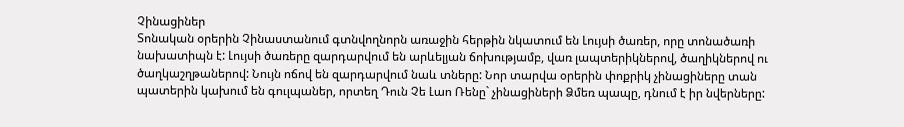Չինացիներ
Տոնական օրերին Չինաստանում գտնվողնորն առաջին հերթին նկատում են Լույսի ծառեր, որը տոնածառի նախատիպն է: Լույսի ծառերը զարդարվում են արևելյան ճոխությամբ, վառ լապտերիկներով, ծաղիկներով ու ծաղկաշղթաներով: Նույն ոճով են զարդարվում նաև տները: Նոր տարվա օրերին փոքրիկ չինացիները տան պատերին կախում են գուլպաներ, որտեղ Դուն Չե Լաո Ռենը` չինացիների Ձմեռ պապը, դնում է իր նվերները: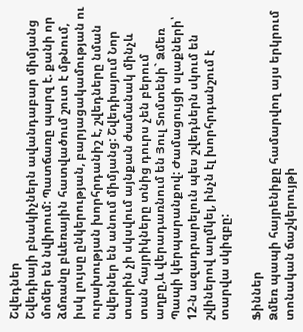Շվեդներ
Շվեդիայի բնակիչներն ավանդաբար միմյանց մոմեր են նվիրում: Պատճառը պարզ է. քանի որ ձմռանը բևեռային հատվածում շուտ է մթնում, իսկ լույսը ընկերության, բարյացակամության ու ուրախության խորհրդանիշ է, շվեդները նման նվերներ են անում միմյանց: Շվեդիայում Նոր տարին չի սկսվում այնքան ժամանակ մինչև տան հայրիկները տնից դուրս չեն բերում աղբը,և վերադառնում են Յուլ Տոմտենի` Ձմեռ Պապի կերպարանքով: Ժամացույցի սլաքների՝ 12-ն ազադրարելուն պես շվեդներն սկում են շվիներով աղմկել, ինչն էլ խորհրդանշում է տարվա սկիզբը:

Ֆիններ
Ձմեռ պապի հայրենիքը համարվող այս երկրում տոնական ճաշկերույթի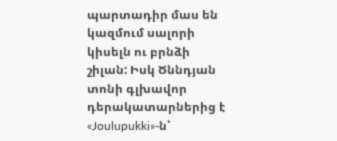պարտադիր մաս են կազմում սալորի կիսելն ու բրնձի շիլան: Իսկ Ծննդյան տոնի գլխավոր դերակատարներից է «Joulupukki»-ն՝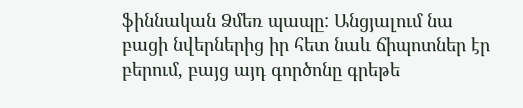ֆիննական Ձմեռ պապը: Անցյալում նա բացի նվերներից իր հետ նաև ճիպոտներ էր բերում, բայց այդ գործոնը գրեթե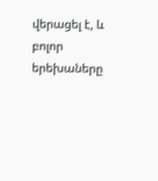վերացել է, և բոլոր երեխաները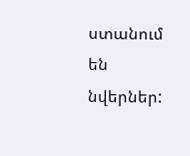ստանում են նվերներ: